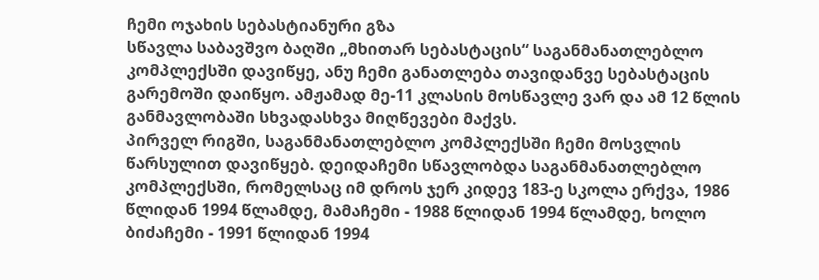ჩემი ოჯახის სებასტიანური გზა
სწავლა საბავშვო ბაღში „მხითარ სებასტაცის“ საგანმანათლებლო კომპლექსში დავიწყე, ანუ ჩემი განათლება თავიდანვე სებასტაცის გარემოში დაიწყო. ამჟამად მე-11 კლასის მოსწავლე ვარ და ამ 12 წლის განმავლობაში სხვადასხვა მიღწევები მაქვს.
პირველ რიგში, საგანმანათლებლო კომპლექსში ჩემი მოსვლის წარსულით დავიწყებ. დეიდაჩემი სწავლობდა საგანმანათლებლო კომპლექსში, რომელსაც იმ დროს ჯერ კიდევ 183-ე სკოლა ერქვა, 1986 წლიდან 1994 წლამდე, მამაჩემი - 1988 წლიდან 1994 წლამდე, ხოლო ბიძაჩემი - 1991 წლიდან 1994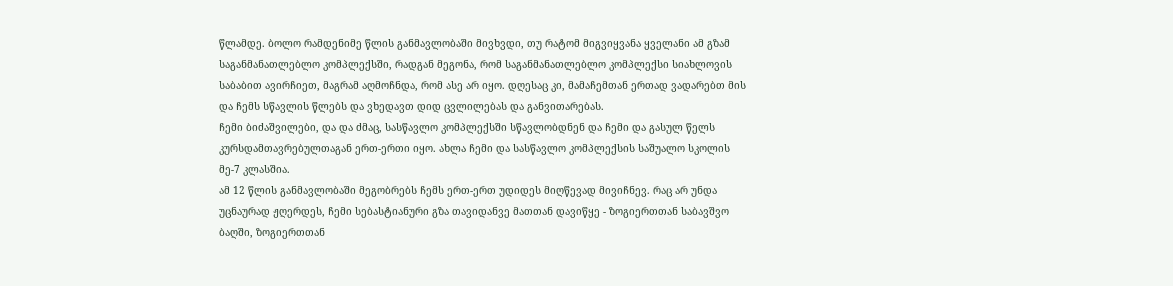წლამდე. ბოლო რამდენიმე წლის განმავლობაში მივხვდი, თუ რატომ მიგვიყვანა ყველანი ამ გზამ საგანმანათლებლო კომპლექსში, რადგან მეგონა, რომ საგანმანათლებლო კომპლექსი სიახლოვის საბაბით ავირჩიეთ, მაგრამ აღმოჩნდა, რომ ასე არ იყო. დღესაც კი, მამაჩემთან ერთად ვადარებთ მის და ჩემს სწავლის წლებს და ვხედავთ დიდ ცვლილებას და განვითარებას.
ჩემი ბიძაშვილები, და და ძმაც, სასწავლო კომპლექსში სწავლობდნენ და ჩემი და გასულ წელს კურსდამთავრებულთაგან ერთ-ერთი იყო. ახლა ჩემი და სასწავლო კომპლექსის საშუალო სკოლის მე-7 კლასშია.
ამ 12 წლის განმავლობაში მეგობრებს ჩემს ერთ-ერთ უდიდეს მიღწევად მივიჩნევ. რაც არ უნდა უცნაურად ჟღერდეს, ჩემი სებასტიანური გზა თავიდანვე მათთან დავიწყე - ზოგიერთთან საბავშვო ბაღში, ზოგიერთთან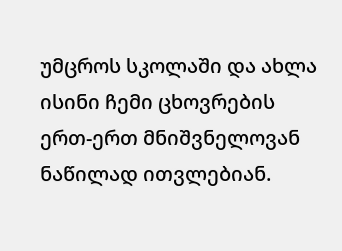უმცროს სკოლაში და ახლა ისინი ჩემი ცხოვრების ერთ-ერთ მნიშვნელოვან ნაწილად ითვლებიან.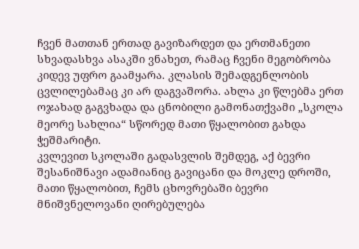ჩვენ მათთან ერთად გავიზარდეთ და ერთმანეთი სხვადასხვა ასაკში ვნახეთ, რამაც ჩვენი მეგობრობა კიდევ უფრო გაამყარა. კლასის შემადგენლობის ცვლილებამაც კი არ დაგვაშორა. ახლა კი წლებმა ერთ ოჯახად გაგვხადა და ცნობილი გამონათქვამი „სკოლა მეორე სახლია“ სწორედ მათი წყალობით გახდა ჭეშმარიტი.
კვლევით სკოლაში გადასვლის შემდეგ, აქ ბევრი შესანიშნავი ადამიანიც გავიცანი და მოკლე დროში, მათი წყალობით, ჩემს ცხოვრებაში ბევრი მნიშვნელოვანი ღირებულება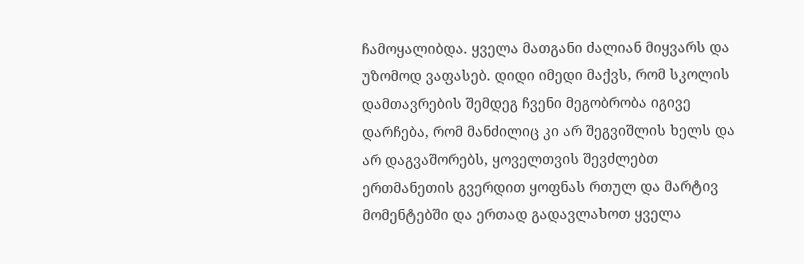ჩამოყალიბდა. ყველა მათგანი ძალიან მიყვარს და უზომოდ ვაფასებ. დიდი იმედი მაქვს, რომ სკოლის დამთავრების შემდეგ ჩვენი მეგობრობა იგივე დარჩება, რომ მანძილიც კი არ შეგვიშლის ხელს და არ დაგვაშორებს, ყოველთვის შევძლებთ ერთმანეთის გვერდით ყოფნას რთულ და მარტივ მომენტებში და ერთად გადავლახოთ ყველა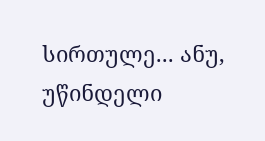სირთულე... ანუ, უწინდელი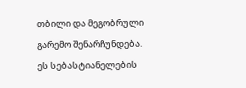თბილი და მეგობრული გარემო შენარჩუნდება.
ეს სებასტიანელების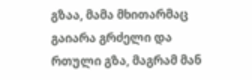გზაა, მამა მხითარმაც გაიარა გრძელი და რთული გზა, მაგრამ მან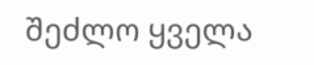შეძლო ყველა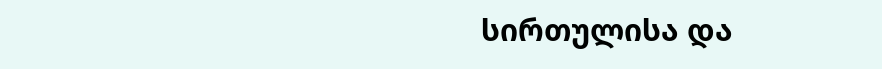სირთულისა და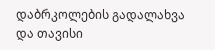დაბრკოლების გადალახვა და თავისი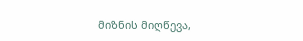მიზნის მიღწევა,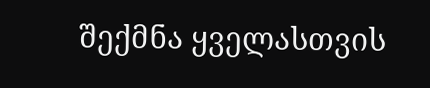შექმნა ყველასთვის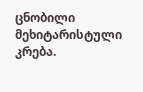ცნობილი მეხიტარისტული კრება.